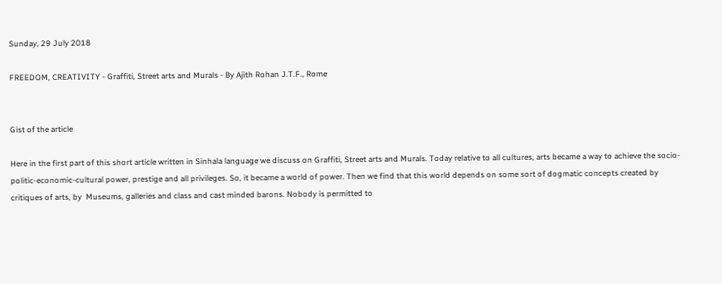Sunday, 29 July 2018

FREEDOM, CREATIVITY - Graffiti, Street arts and Murals - By Ajith Rohan J.T.F., Rome


Gist of the article

Here in the first part of this short article written in Sinhala language we discuss on Graffiti, Street arts and Murals. Today relative to all cultures, arts became a way to achieve the socio-politic-economic-cultural power, prestige and all privileges. So, it became a world of power. Then we find that this world depends on some sort of dogmatic concepts created by critiques of arts, by  Museums, galleries and class and cast minded barons. Nobody is permitted to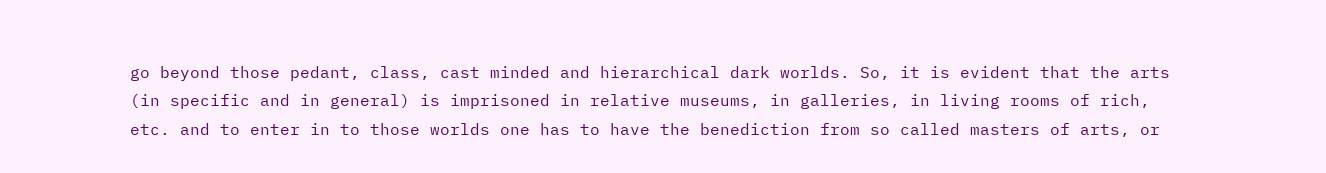go beyond those pedant, class, cast minded and hierarchical dark worlds. So, it is evident that the arts (in specific and in general) is imprisoned in relative museums, in galleries, in living rooms of rich, etc. and to enter in to those worlds one has to have the benediction from so called masters of arts, or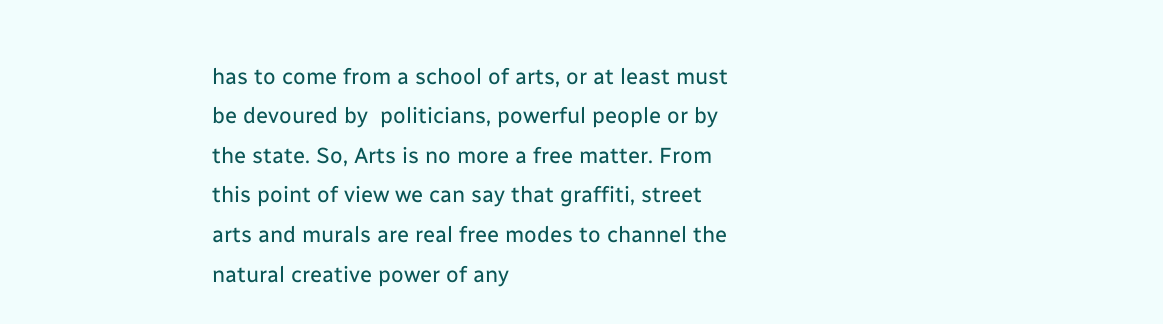has to come from a school of arts, or at least must be devoured by  politicians, powerful people or by the state. So, Arts is no more a free matter. From this point of view we can say that graffiti, street arts and murals are real free modes to channel the natural creative power of any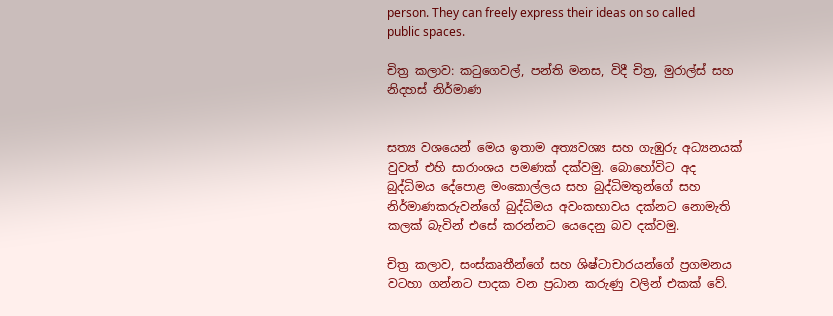person. They can freely express their ideas on so called public spaces.

චිත්‍ර කලාව: කටුගෙවල්, පන්ති මනස, විදී චිත්‍ර, මුරාල්ස් සහ නිදහස් නිර්මාණ


සත්‍ය වශයෙන් මෙය ඉතාම අත්‍යවශ්‍ය සහ ගැඹුරු අධ්‍යනයක් වුවත් එහි සාරාංශය පමණක් දක්වමු. බොහෝවිට අද බුද්ධිමය දේපොළ මංකොල්ලය සහ බුද්ධිමතුන්ගේ සහ නිර්මාණකරුවන්ගේ බුද්ධිමය අවංකභාවය දක්නට නොමැති කලක් බැවින් එසේ කරන්නට යෙදෙනු බව දක්වමු.

චිත්‍ර කලාව, සංස්කෘතීන්ගේ සහ ශිෂ්ටාචාරයන්ගේ ප්‍රගමනය වටහා ගන්නට පාදක වන ප්‍රධාන කරුණු වලින් එකක් වේ.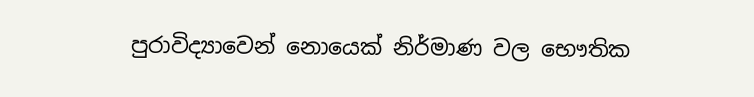පුරාවිද්‍යාවෙන් නොයෙක් නිර්මාණ වල භෞතික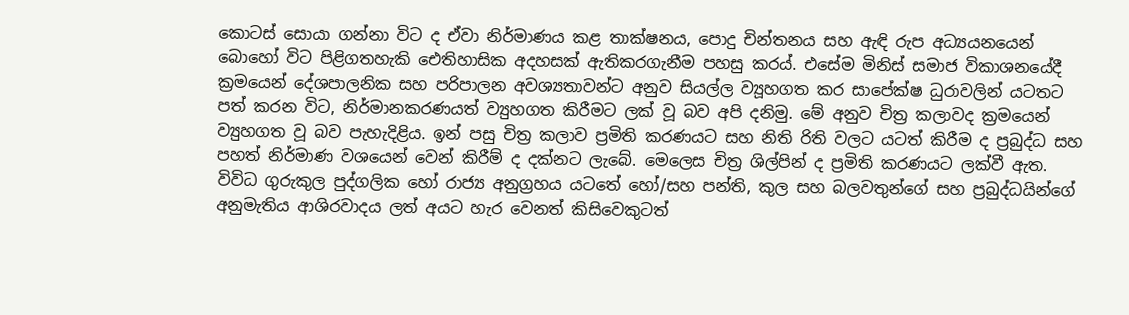කොටස් සොයා ගන්නා විට ද ඒවා නිර්මාණය කළ තාක්ෂනය, පොදු චින්තනය සහ ඇඳි රුප අධ්‍යයනයෙන් බොහෝ විට පිළිගතහැකි ඓතිහාසික අදහසක් ඇතිකරගැනීම පහසු කරය්. එසේම මිනිස් සමාජ විකාශනයේදී ක්‍රමයෙන් දේශපාලනික සහ පරිපාලන අවශ්‍යතාවන්ට අනුව සියල්ල ව්‍යූහගත කර සාපේක්ෂ ධුරාවලින් යටතට පත් කරන විට, නිර්මානකරණයත් ව්‍යුහගත කිරීමට ලක් වූ බව අපි දනිමු. මේ අනුව චිත්‍ර කලාවද ක්‍රමයෙන් ව්‍යුහගත වූ බව පැහැදිළිය. ඉන් පසු චිත්‍ර කලාව ප්‍රමිති කරණයට සහ නිති රිති වලට යටත් කිරීම ද ප්‍රබුද්ධ සහ පහත් නිර්මාණ වශයෙන් වෙන් කිරීම් ද දක්නට ලැබේ. මෙලෙස චිත්‍ර ශිල්පින් ද ප්‍රමිති කරණයට ලක්වී ඇත. විවිධ ගුරුකුල පුද්ගලික හෝ රාජ්‍ය අනුග්‍රහය යටතේ හෝ/සහ පන්ති, කුල සහ බලවතුන්ගේ සහ ප්‍රබුද්ධයින්ගේ අනුමැතිය ආශිරවාදය ලත් අයට හැර වෙනත් කිසිවෙකුටත්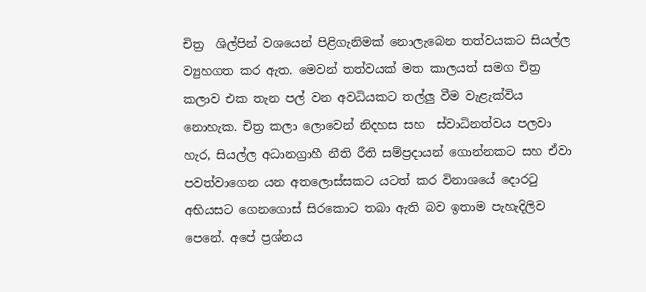චිත්‍ර  ශිල්පින් වශයෙන් පිළිගැනිමක් නොලැබෙන තත්වයකට සියල්ල ව්‍යුහගත කර ඇත. මෙවන් තත්වයක් මත කාලයත් සමග චිත්‍ර කලාව එක තැන පල් වන අවධියකට තල්ලු වීම වැළැක්විය නොහැක. චිත්‍ර කලා ලොවෙන් නිදහස සහ  ස්වාධිනත්වය පලවා හැර, සියල්ල අධානග්‍රාහී නීති රීති සම්ප්‍රදායන් ගොන්නකට සහ ඒවා පවත්වාගෙන යන අතලොස්සකට යටත් කර විනාශයේ දොරටු අභියසට ගෙනගොස් සිරකොට තබා ඇති බව ඉතාම පැහැදිලිව පෙනේ. අපේ ප්‍රශ්නය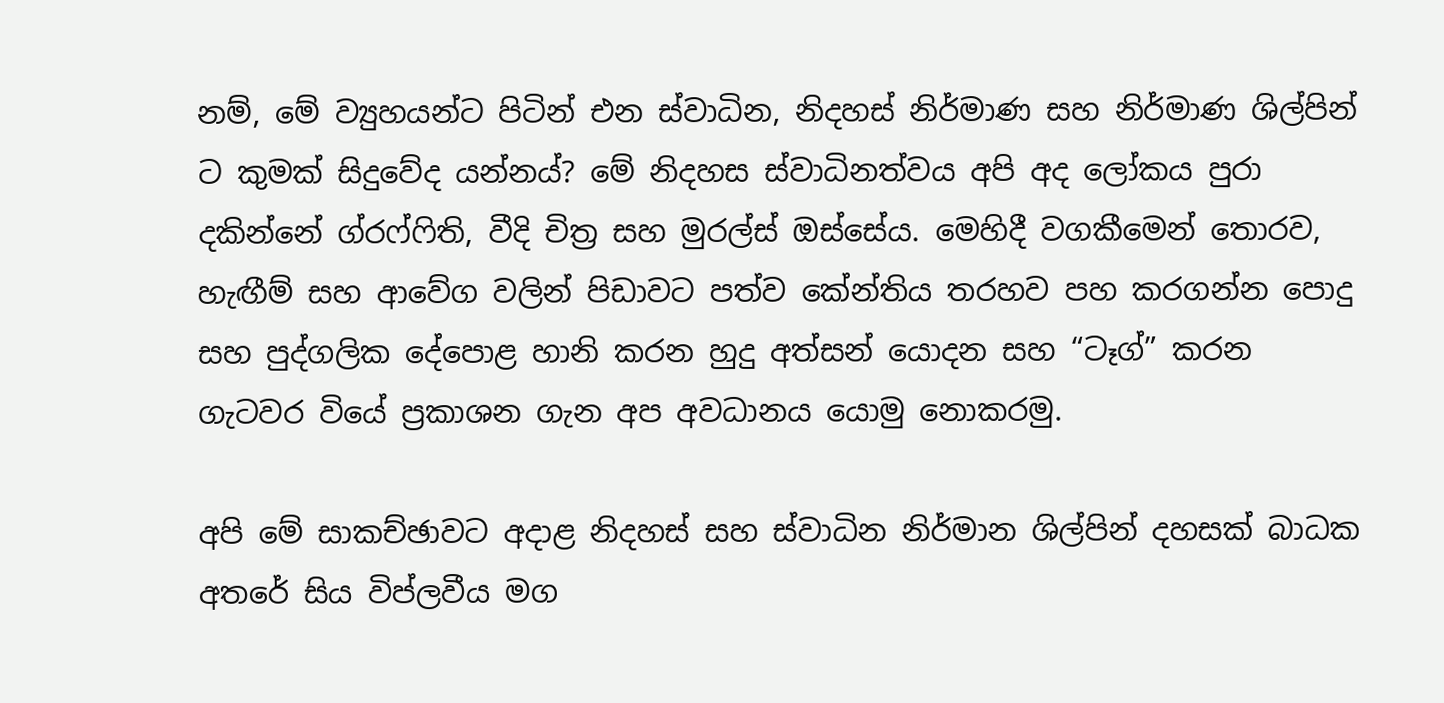නම්, මේ ව්‍යුහයන්ට පිටින් එන ස්වාධින, නිදහස් නිර්මාණ සහ නිර්මාණ ශිල්පින් ට කුමක් සිදුවේද යන්නය්? මේ නිදහස ස්වාධිනත්වය අපි අද ලෝකය පුරා දකින්නේ ග්රෆ්ෆිති, වීදි චිත්‍ර සහ මුරල්ස් ඔස්සේය. මෙහිදී වගකීමෙන් තොරව, හැඟීම් සහ ආවේග වලින් පිඩාවට පත්ව කේන්තිය තරහව පහ කරගන්න පොදු සහ පුද්ගලික දේපොළ හානි කරන හුදු අත්සන් යොදන සහ “ටෑග්” කරන ගැටවර වියේ ප්‍රකාශන ගැන අප අවධානය යොමු නොකරමු.

අපි මේ සාකච්ඡාවට අදාළ නිදහස් සහ ස්වාධින නිර්මාන ශිල්පින් දහසක් බාධක අතරේ සිය විප්ලවීය මග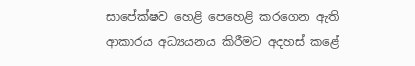සාපේක්ෂව හෙළි පෙහෙළි කරගෙන ඇති ආකාරය අධ්‍යයනය කිරීමට අදහස් කළේ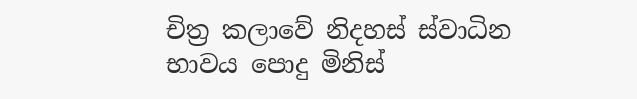චිත්‍ර කලාවේ නිදහස් ස්වාධින භාවය පොදු මිනිස්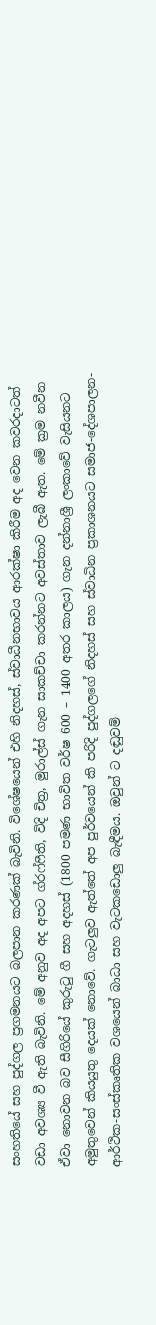සංහතියේ සහ පුද්ගල ප්‍රගමනයට බලපාන කරණක් බැවිනි. විශේෂයෙන් එහි නිදහස්, ස්වාධීනභාවය ආරක්ෂා කිරීම අද වෙන කවරදාටත් වඩා අවශ්‍ය වී ඇති බැවිනි. මේ අනුව අද අපට ග්රෆ්ෆීති, විදි චිත්‍ර, මුරාල්ස් ගැන සාකච්චා කරන්නට අවස්තාව ලැබී ඇත. මේ ක්‍රම නවීන ඒවා නොවන බව සීගිරියේ කුරුටු ගී සහ අදහස් (1800 පමණ භාවිත වර්ෂ 600 – 1400 අතර කාලය) ගැන දන්නාශ්‍රී ලංකාවේ වැසියනට අමුතුවෙන් කියයුතු දෙයක් නොවේ. ගැටලුව ඇත්තේ අප පුර්වයෙන් කි පරිදි පුද්ගලගේ නිදහස් සහ ස්වාධින ප්‍රකාශනයට සමාජ-දේශපාලන-ආර්ථික-සංස්කෘතික වශයෙන් බාධා සහ වැටකඩොලු බැඳීමය. ඔවුන් ට දඬුවම්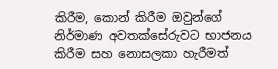කිරීම, කොන් කිරීම ඔවුන්ගේ නිර්මාණ අවතක්සේරුවට භාජනය කිරීම සහ නොසලකා හැරීමත්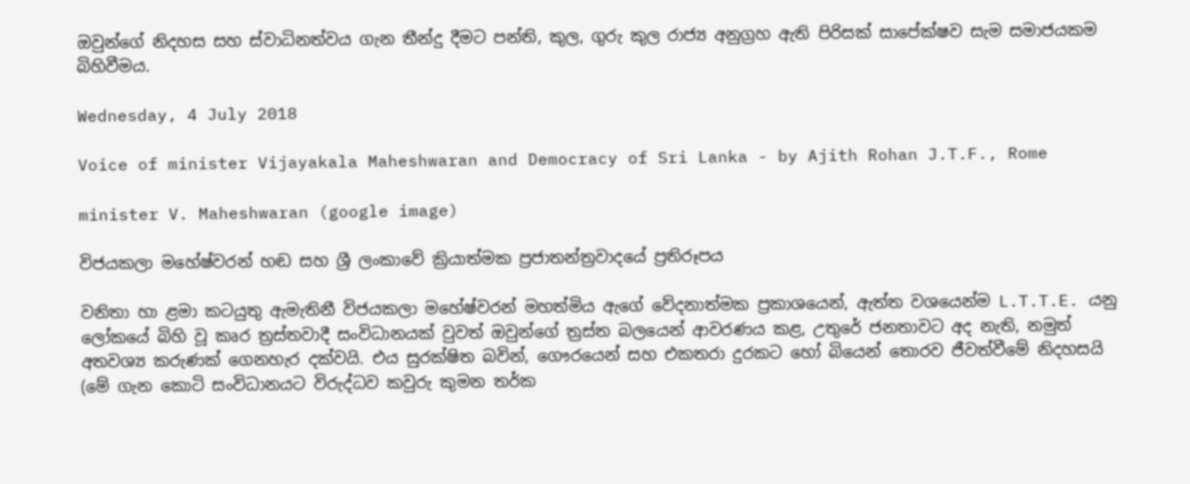ඔවුන්ගේ නිදහස සහ ස්වාධිනත්වය ගැන තීන්දු දීමට පන්ති, කුල, ගුරු කුල රාජ්‍ය අනුග්‍රහ ඇති පිරිසක් සාපේක්ෂව සැම සමාජයකම බිහිවීමය.

Wednesday, 4 July 2018

Voice of minister Vijayakala Maheshwaran and Democracy of Sri Lanka - by Ajith Rohan J.T.F., Rome

minister V. Maheshwaran (google image)

විජයකලා මහේෂ්වරන් හඬ සහ ශ්‍රී ලංකාවේ ක්‍රියාත්මක ප්‍රජාතන්ත්‍රවාදයේ ප්‍රතිරූපය

වනිතා හා ළමා කටයුතු ඇමැතිනී විජයකලා මහේෂ්වරන් මහත්මිය ඇගේ වේදනාත්මක ප්‍රකාශයෙන්, ඇත්ත වශයෙන්ම L.T.T.E. යනු ලෝකයේ බිහි වූ කෘර ත්‍රස්තවාදී සංවිධානයක් වුවත් ඔවුන්ගේ ත්‍රස්ත බලයෙන් ආවරණය කළ, උතුරේ ජනතාවට අද නැති, නමුත් අතවශ්‍ය කරුණක් ගෙනහැර දක්වයි. එය සුරක්ෂිත බවින්, ගෞරයෙන් සහ එකතරා දුරකට හෝ බියෙන් තොරව ජීවත්වීමේ නිදහසයි (මේ ගැන කොටි සංවිධානයට විරුද්ධව කවුරු කුමන තර්ක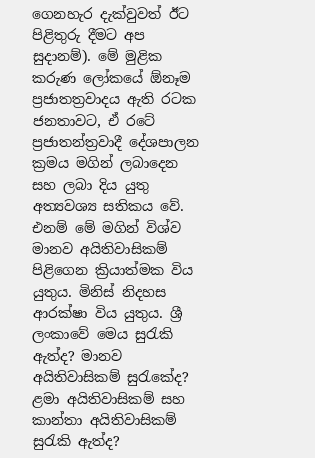ගෙනහැර දැක්වුවත් ඊට පිළිතුරු දීමට අප සුදානම්). මේ මුළික කරුණ ලෝකයේ ඕනෑම ප්‍රජාතත්‍රවාදය ඇති රටක ජනතාවට, ඒ රටේ ප්‍රජාතන්ත්‍රවාදී දේශපාලන ක්‍රමය මගින් ලබාදෙන සහ ලබා දිය යුතු අත්‍යවශ්‍ය සතිකය වේ. එනම් මේ මගින් විශ්ව මානව අයිතිවාසිකම් පිළිගෙන ක්‍රියාත්මක විය යුතුය. මිනිස් නිදහස ආරක්ෂා විය යුතුය. ශ්‍රී ලංකාවේ මෙය සුරැකි ඇත්ද? මානව අයිතිවාසිකම් සුරැකේද? ළමා අයිතිවාසිකම් සහ කාන්තා අයිතිවාසිකම් සුරැකි ඇත්ද?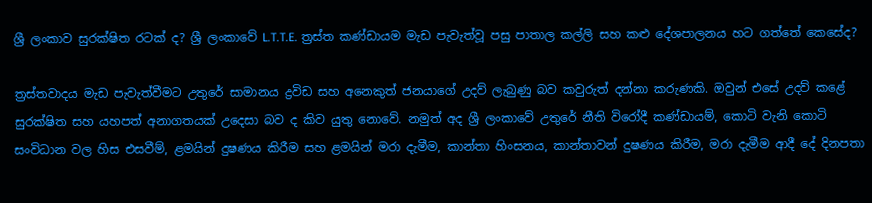ශ්‍රී ලංකාව සුරක්ෂිත රටක් ද? ශ්‍රී ලංකාවේ L.T.T.E. ත්‍රස්ත කණ්ඩායම මැඩ පැවැත්වූ පසු පාතාල කල්ලි සහ කළු දේශපාලනය හට ගත්තේ කෙසේද?

ත්‍රස්තවාදය මැඩ පැවැත්වීමට උතුරේ සාමානය ද්‍රවිඩ සහ අනෙකුත් ජනයාගේ උදව් ලැබුණු බව කවුරුත් දන්නා කරුණකි. ඔවුන් එසේ උදව් කළේ සුරක්ෂිත සහ යහපත් අනාගතයක් උදෙසා බව ද කිව යුතු නොවේ. නමුත් අද ශ්‍රී ලංකාවේ උතුරේ නීති විරෝදී කණ්ඩායම්, කොටි වැනි කොටි සංවිධාන වල හිස එසවීම්, ළමයින් දුෂණය කිරීම සහ ළමයින් මරා දැමීම, කාන්තා හිංසනය, කාන්තාවන් දුෂණය කිරීම, මරා දැමීම ආදී දේ දිනපතා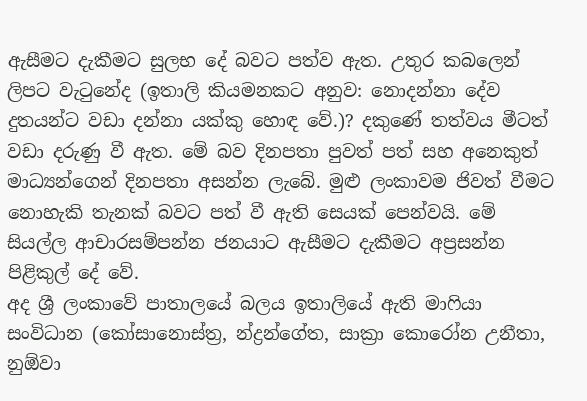ඇසීමට දැකීමට සුලභ දේ බවට පත්ව ඇත. උතුර කබලෙන් ලිපට වැටුනේද (ඉතාලි කියමනකට අනුව: නොදන්නා දේව දුතයන්ට වඩා දන්නා යක්කු හොඳ වේ.)? දකුණේ තත්වය මීටත් වඩා දරුණු වී ඇත. මේ බව දිනපතා පුවත් පත් සහ අනෙකුත් මාධ්‍යන්ගෙන් දිනපතා අසන්න ලැබේ. මුළු ලංකාවම ජිවත් වීමට නොහැකි තැනක් බවට පත් වී ඇති සෙයක් පෙන්වයි. මේ සියල්ල ආචාරසම්පන්න ජනයාට ඇසීමට දැකීමට අප්‍රසන්න පිළිකුල් දේ වේ.
අද ශ්‍රී ලංකාවේ පාතාලයේ බලය ඉතාලියේ ඇති මාෆියා සංවිධාන (කෝසානොස්ත්‍ර, න්ද්‍රන්ගේත, සාක්‍රා කොරෝන උනීතා, නුඕවා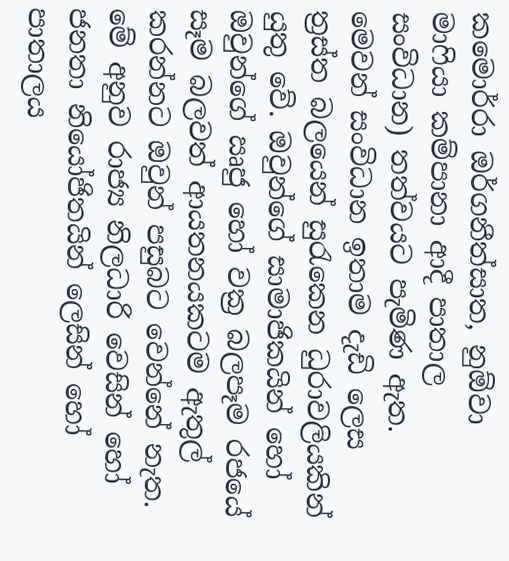කමොර්රා ඔර්ගනීත්සාත, නුඕවා මාෆියා කම්පානා ආදී පාතාල සංවිධාන) තත්වයට පැමිණ ඇත. මෙවන් සංවිධාන ඉතාම දැඩි ලෙස ත්‍රස්ත බලයෙන් සුරැකෙන ධුරාවලියකින් යුතු වේ. ඔවුන්ගේ සාමාජිකයින් හෝ ඔවුන්ගේ ඍජු හෝ වක්‍ර බලපෑම රජයේ සෑම බලවත් ආයතනයකටම ඇතුල් කරන්නට ඔවුන් පසුබට වෙන්නේ නැත. මේ අනුව රාජ්‍ය නිලධාරි වෙසින් හෝ ජනතා නියෝජිතයින් ලෙසින් හෝ පාතාලය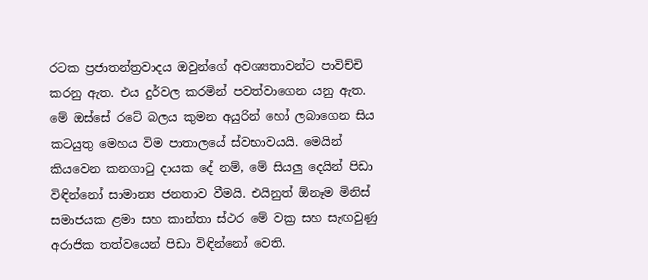රටක ප්‍රජාතන්ත්‍රවාදය ඔවුන්ගේ අවශ්‍යතාවන්ට පාවිච්චි කරනු ඇත. එය දුර්වල කරමින් පවත්වාගෙන යනු ඇත. මේ ඔස්සේ රටේ බලය කුමන අයුරින් හෝ ලබාගෙන සිය කටයුතු මෙහය විම පාතාලයේ ස්වභාවයයි. මෙයින් කියවෙන කනගාටු දායක දේ නම්, මේ සියලු දෙයින් පිඩා විඳින්නෝ සාමාන්‍ය ජනතාව වීමයි. එයිනුත් ඕනෑම මිනිස් සමාජයක ළමා සහ කාන්තා ස්ථර මේ වක්‍ර සහ සැඟවුණු අරාජික තත්වයෙන් පිඩා විඳින්නෝ වෙති.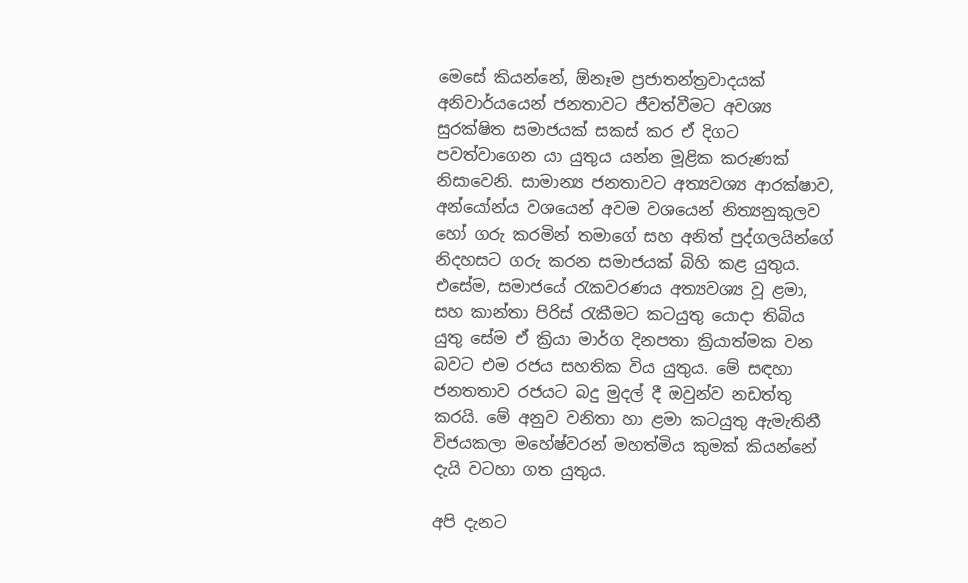මෙසේ කියන්නේ, ඕනෑම ප්‍රජාතන්ත්‍රවාදයක් අනිවාර්යයෙන් ජනතාවට ජීවත්වීමට අවශ්‍ය සුරක්ෂිත සමාජයක් සකස් කර ඒ දිගට පවත්වාගෙන යා යුතුය යන්න මූළික කරුණක් නිසාවෙනි. සාමාන්‍ය ජනතාවට අත්‍යවශ්‍ය ආරක්ෂාව, අන්යෝන්ය වශයෙන් අවම වශයෙන් නිත්‍යනුකුලව හෝ ගරු කරමින් තමාගේ සහ අනිත් පුද්ගලයින්ගේ නිදහසට ගරු කරන සමාජයක් බිහි කළ යුතුය. එසේම, සමාජයේ රැකවරණය අත්‍යවශ්‍ය වූ ළමා, සහ කාන්තා පිරිස් රැකීමට කටයුතු යොදා තිබිය යුතු සේම ඒ ක්‍රියා මාර්ග දිනපතා ක්‍රියාත්මක වන බවට එම රජය සහතික විය යුතුය. මේ සඳහා ජනතතාව රජයට බදු මුදල් දී ඔවුන්ව නඩත්තු කරයි. මේ අනුව වනිතා හා ළමා කටයුතු ඇමැතිනී විජයකලා මහේෂ්වරන් මහත්මිය කුමක් කියන්නේ දැයි වටහා ගත යුතුය.

අපි දැනට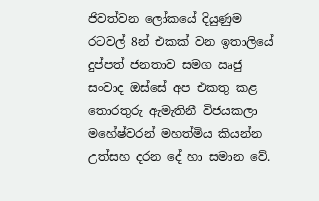ජිවත්වන ලෝකයේ දියුණුම රටවල් 8න් එකක් වන ඉතාලියේ දුප්පත් ජනතාව සමග ඍජු සංවාද ඔස්සේ අප එකතු කළ තොරතුරු ඇමැතිනී විජයකලා මහේෂ්වරන් මහත්මිය කියන්න උත්සහ දරන දේ හා සමාන වේ.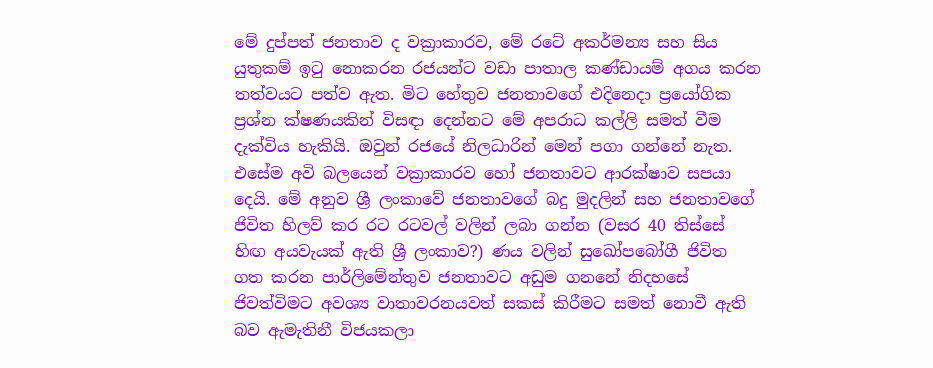මේ දුප්පත් ජනතාව ද වක්‍රාකාරව, මේ රටේ අකර්මන්‍ය සහ සිය යුතුකම් ඉටු නොකරන රජයන්ට වඩා පාතාල කණ්ඩායම් අගය කරන තත්වයට පත්ව ඇත. මිට හේතුව ජනතාවගේ එදිනෙදා ප්‍රයෝගික ප්‍රශ්න ක්ෂණයකින් විසඳා දෙන්නට මේ අපරාධ කල්ලි සමත් වීම දැක්විය හැකියි. ඔවුන් රජයේ නිලධාරින් මෙන් පගා ගන්නේ නැත. එසේම අවි බලයෙන් වක්‍රාකාරව හෝ ජනතාවට ආරක්ෂාව සපයා දෙයි. මේ අනුව ශ්‍රී ලංකාවේ ජනතාවගේ බදු මුදලින් සහ ජනතාවගේ ජිවිත හිලව් කර රට රටවල් වලින් ලබා ගන්න (වසර 40 තිස්සේ හිඟ අයවැයක් ඇති ශ්‍රී ලංකාව?) ණය වලින් සුඛෝපබෝගී ජිවිත ගත කරන පාර්ලිමේන්තුව ජනතාවට අඩුම ගනනේ නිදහසේ ජිවත්විමට අවශ්‍ය වාතාවරනයවත් සකස් කිරීමට සමත් නොවී ඇති බව ඇමැතිනී විජයකලා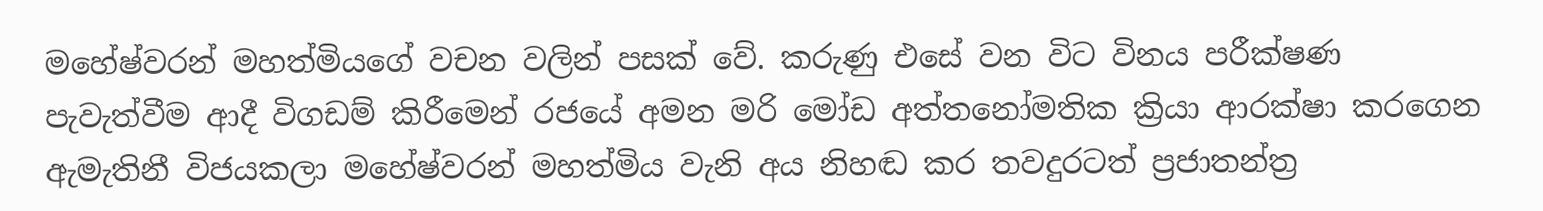මහේෂ්වරන් මහත්මියගේ වචන වලින් පසක් වේ. කරුණු එසේ වන විට විනය පරීක්ෂණ පැවැත්වීම ආදී විගඩම් කිරීමෙන් රජයේ අමන මරි මෝඩ අත්තනෝමතික ක්‍රියා ආරක්ෂා කරගෙන ඇමැතිනී විජයකලා මහේෂ්වරන් මහත්මිය වැනි අය නිහඬ කර තවදුරටත් ප්‍රජාතන්ත්‍ර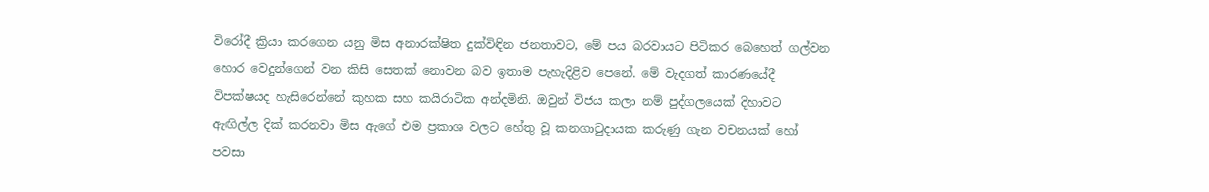විරෝදී ක්‍රියා කරගෙන යනු මිස අනාරක්ෂිත දුක්විඳින ජනතාවට, මේ පය බරවායට පිටිකර බෙහෙත් ගල්වන හොර වෙදුන්ගෙන් වන කිසි සෙතක් නොවන බව ඉතාම පැහැදිළිව පෙනේ. මේ වැදගත් කාරණයේදී විපක්ෂයද හැසිරෙන්නේ කුහක සහ කයිරාටික අන්දමිනි. ඔවුන් විජය කලා නම් පුද්ගලයෙක් දිහාවට ඇඟිල්ල දික් කරනවා මිස ඇගේ එම ප්‍රකාශ වලට හේතු වූ කනගාටුදායක කරුණු ගැන වචනයක් හෝ පවසා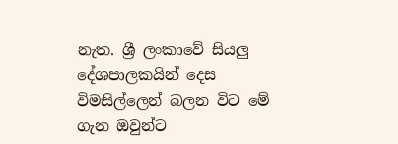නැත. ශ්‍රී ලංකාවේ සියලු දේශපාලකයින් දෙස විමසිල්ලෙන් බලන විට මේ ගැන ඔවුන්ට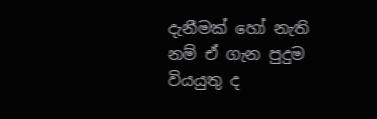දැනීමක් හෝ නැති නම් ඒ ගැන පුදුම වියයුතු ද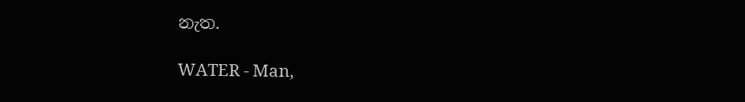නැත.

WATER - Man,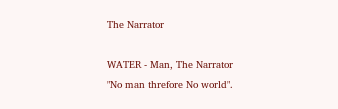The Narrator

WATER - Man, The Narrator
"No man threfore No world".